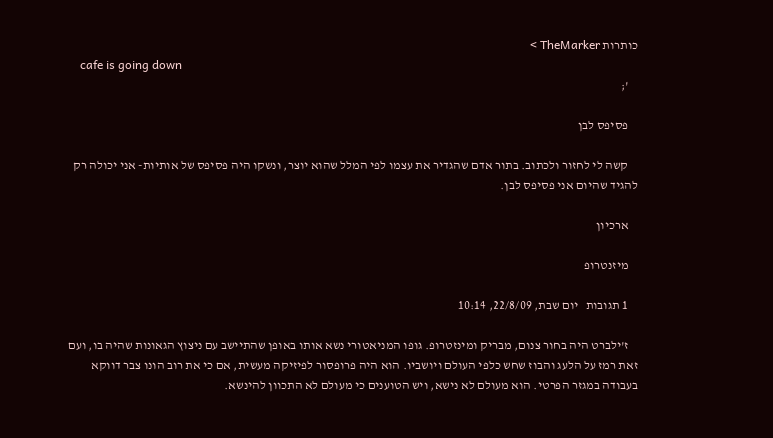כותרות TheMarker >
    cafe is going down
    ';

    פסיפס לבן

    קשה לי לחזור ולכתוב. בתור אדם שהגדיר את עצמו לפי המלל שהוא יוצר, ונשקו היה פסיפס של אותיות- אני יכולה רק להגיד שהיום אני פסיפס לבן.

    ארכיון

    מיזנטרופ

    1 תגובות   יום שבת, 22/8/09, 10:14

    ז'ילברט היה בחור צנום, מבריק ומינזטרופ. גופו המניאטורי נשא אותו באופן שהתיישב עם ניצוץ הגאונות שהיה בו, ועם זאת רמז על הלעג והבוז שחש כלפי העולם ויושביו. הוא היה פרופסור לפיזיקה מעשית, אם כי את רוב הונו צבר דווקא בעבודה במגזר הפרטי. הוא מעולם לא נישא, ויש הטוענים כי מעולם לא התכוון להינשא.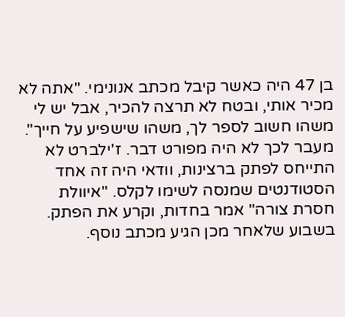בן 47 היה כאשר קיבל מכתב אנונימי. "אתה לא מכיר אותי, ובטח לא תרצה להכיר, אבל יש לי משהו חשוב לספר לך, משהו שישפיע על חייך". מעבר לכך לא היה מפורט דבר. ז'ילברט לא התייחס לפתק ברצינות, וודאי היה זה אחד הסטודנטים שמנסה לשימו לקלס. "איוולת חסרת צורה" אמר בחדות, וקרע את הפתק. בשבוע שלאחר מכן הגיע מכתב נוסף.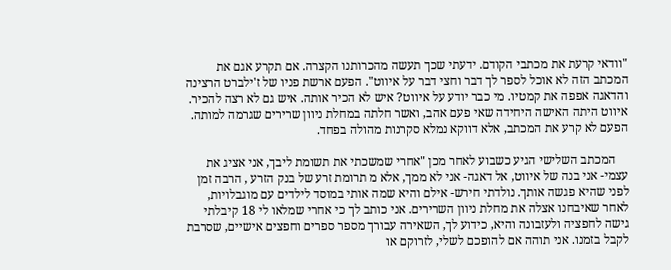"וודאי קרעת את מכתבי הקודם. ידעתי שכך תעשה מהכרותנו הקצרה. אם תקרע אגם את המכתב הזה לא אוכל לספר לך דבר וחצי דבר על איווט". הפעם ארשת פניו של ז'ילברט הרצינה והדאגה אפפה את קמטיו. מי כבר יודע על איווט? איש לא הכיר אותה. איש גם לא רצה להכיר. איווט היתה האישה היחידה שאי פעם אהב, ואשר חלתה במחלת ניוון שרירים שגרמה למותה. הפעם לא קרע את המכתב, אלא דווקא נמלא סקרנות מהולה בפחד.

    המכתב השלישי הגיע כשבוע לאחר מכן "אחרי שמשכתי את תשומת ליבך, אני אציג את עצמי- אני בנה של איווט, אל דאגה- אני לא ממך, אלא מ תרומת זרע של בנק הזרע , הרבה זמן לפני שהיא פגשה אותך. נולדתי חירש- אילם והיא שמה אותי במוסד לילדים עם מוגבלויות, לאחר שאיבחנו אצלה את מחלת ניוון השרירים. אני כותב לך כי אחרי שמלאו לי 18 קיבלתי גישה לחפציה ולעזבונה והיא, כידוע לך, השאירה עבורך מספר ספרים וחפצים אישיים, שסרבת לקבל בזמנו. אני תוהה אם להופכם לשלי, לזרוקם או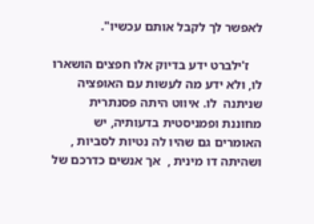לאפשר לך לקבל אותם עכשיו".

    ז'ילברט ידע בדיוק אלו חפצים הושארו לו, ולא ידע מה לעשות עם האופציה שניתנה  לו. איווט היתה פסנתרית מחוננת ופמניסטית בדעותיה, יש האומרים גם שהיו לה נטיות לסביות , ושהיתה דו מינית ,  אך אנשים כדרכם של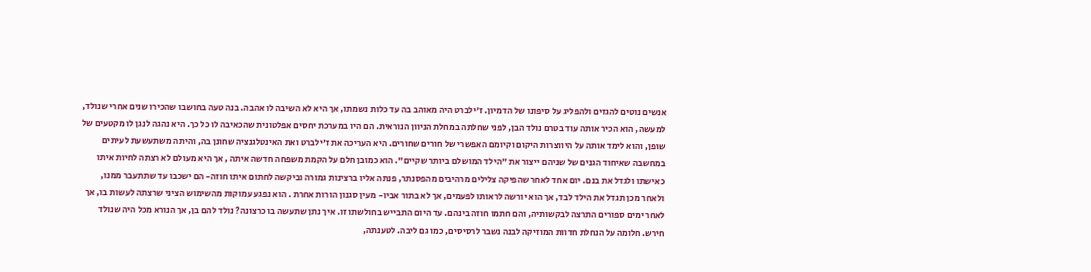אנשים נוטים להגזים ולהפליג על סיפונו של הדמיון. ז'ילברט היה מאוהב בה עד כלות נשמתו, אך היא לא השיבה לו אהבה. בנה טעה בחושבו שהכירו שנים אחרי שנולד, למעשה, הוא הכיר אותה עוד בטרם נולד הבן, לפני שחלתה במחלת הניוון הנוראית. הם היו במערכת יחסים אפלטונית שהכאיבה לו כל כך. היא נהגה לנגן לו מקטעים של שופן, והוא לימד אותה על היווצרות היקום וקיומם האפשרי של חורים שחורים. היא העריכה את ז'ילברט ואת האינטלגנציה שחונן בה, והיתה משתעשעת לעיתים במחשבה שאיחוד הגנים של שניהם ייצור את "הילד המושלם ביותר שקיים". הוא כמובן חלם על הקמת משפחה חדשה איתה , אך היא מעולם לא רצתה לחיות איתו כאישתו ולגדל את בנם. יום אחד לאחר שהפיקה צלילים מרהיבים מהפסנתר, פנתה אליו ברצינות גמורה וביקשה לחתום איתו חוזה- הם ישכבו עד שתתעבר ממנו, ולאחר מכן תגדל את הילד לבד, אך הוא יורשה לראותו לפעמים, אך לא בתור אביו- מעין סגנון הורות אחרת . הוא נפגע עמוקות מהשימוש הציני שרצתה לעשות בו, אך לאחר ימים ספורים התרצה לבקשותיה, והם חתמו חוזה בינהם. עד היום התבייש בחולשתו זו. איך נתן שתעשה בו כרצונה? נולד להם בן, אך הנורא מכל היה שנולד חירש. חלומה על הנחלת חדוות המוזיקה לבנה נשבר לרסיסים, כמו גם ליבה. לטענתה,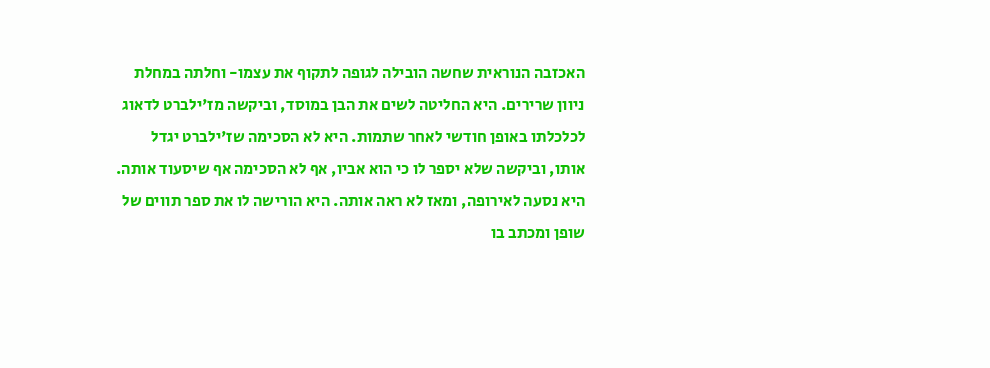האכזבה הנוראית שחשה הובילה לגופה לתקוף את עצמו- וחלתה במחלת ניוון שרירים. היא החליטה לשים את הבן במוסד, וביקשה מז'ילברט לדאוג לכלכלתו באופן חודשי לאחר שתמות. היא לא הסכימה שז'ילברט יגדל אותו, וביקשה שלא יספר לו כי הוא אביו, אף לא הסכימה אף שיסעוד אותה. היא נסעה לאירופה, ומאז לא ראה אותה. היא הורישה לו את ספר תווים של שופן ומכתב בו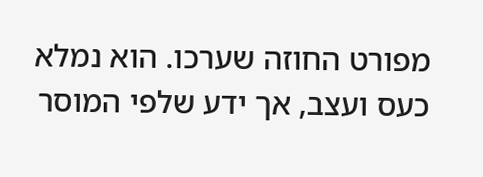מפורט החוזה שערכו. הוא נמלא כעס ועצב, אך ידע שלפי המוסר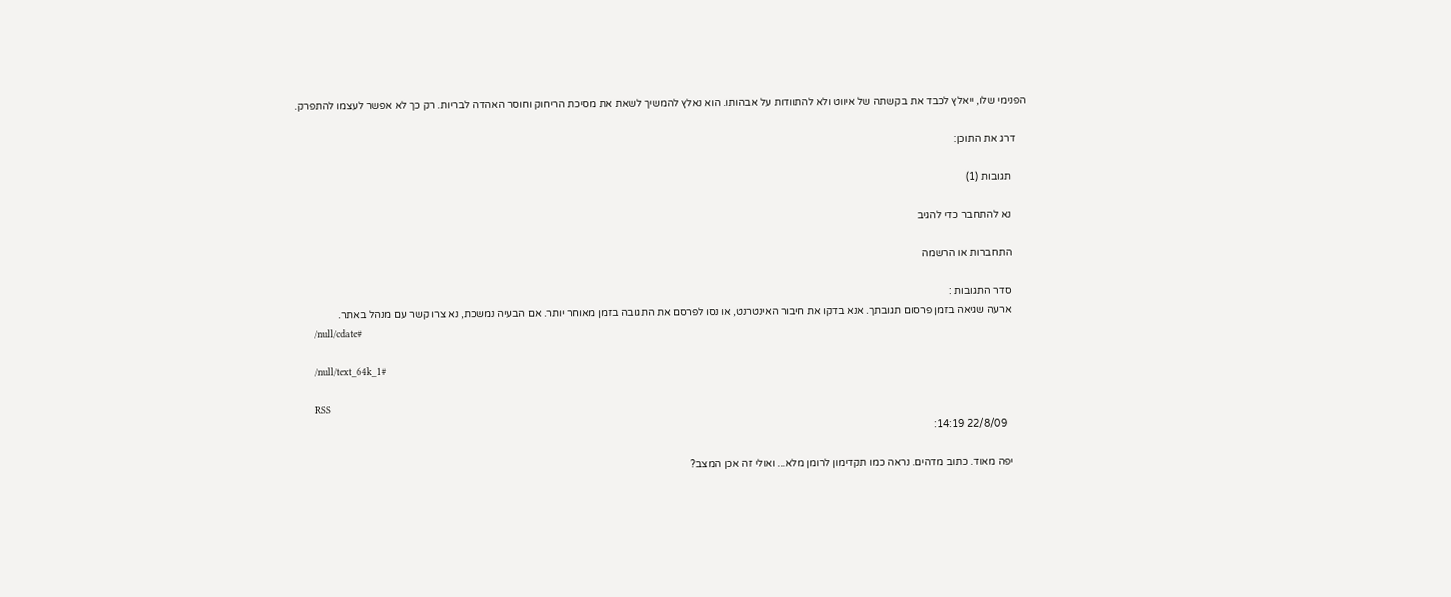הפנימי שלו, ייאלץ לכבד את בקשתה של איווט ולא להתוודות על אבהותו. הוא נאלץ להמשיך לשאת את מסיכת הריחוק וחוסר האהדה לבריות. רק כך לא אפשר לעצמו להתפרק.

    דרג את התוכן:

      תגובות (1)

      נא להתחבר כדי להגיב

      התחברות או הרשמה

      סדר התגובות :
      ארעה שגיאה בזמן פרסום תגובתך. אנא בדקו את חיבור האינטרנט, או נסו לפרסם את התגובה בזמן מאוחר יותר. אם הבעיה נמשכת, נא צרו קשר עם מנהל באתר.
      /null/cdate#

      /null/text_64k_1#

      RSS
        22/8/09 14:19:

      יפה מאוד. כתוב מדהים. נראה כמו תקדימון לרומן מלא... ואולי זה אכן המצב?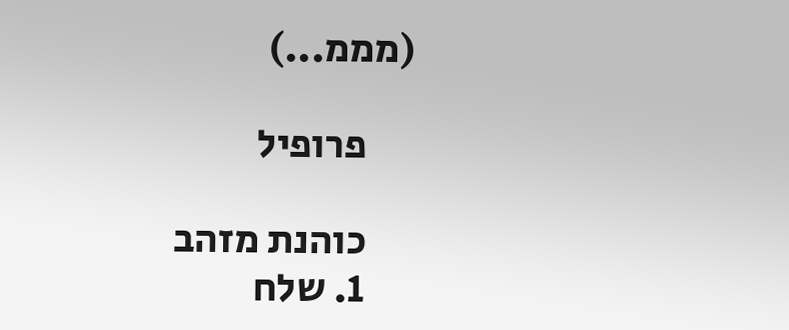(מממ...)

      פרופיל

      כוהנת מזהב
      1. שלח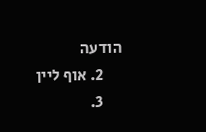הודעה
      2. אוף ליין
      3.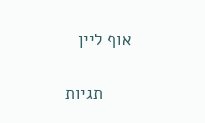אוף ליין

      תגיות